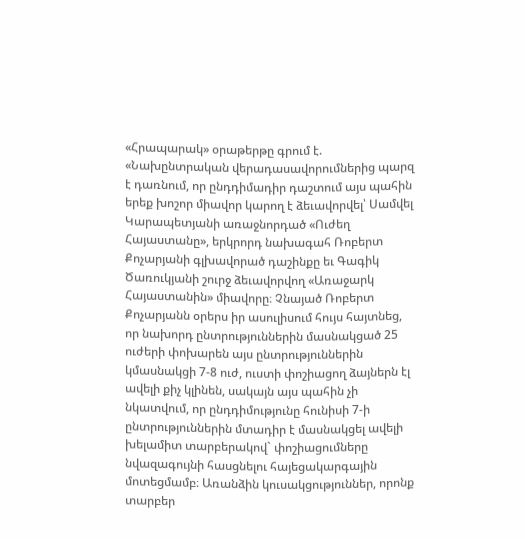«Հրապարակ» օրաթերթը գրում է. «Նախընտրական վերադասավորումներից պարզ է դառնում, որ ընդդիմադիր դաշտում այս պահին երեք խոշոր միավոր կարող է ձեւավորվել՝ Սամվել Կարապետյանի առաջնորդած «Ուժեղ Հայաստանը», երկրորդ նախագահ Ռոբերտ Քոչարյանի գլխավորած դաշինքը եւ Գագիկ Ծառուկյանի շուրջ ձեւավորվող «Առաջարկ Հայաստանին» միավորը։ Չնայած Ռոբերտ Քոչարյանն օրերս իր ասուլիսում հույս հայտնեց, որ նախորդ ընտրություններին մասնակցած 25 ուժերի փոխարեն այս ընտրություններին կմասնակցի 7-8 ուժ, ուստի փոշիացող ձայներն էլ ավելի քիչ կլինեն, սակայն այս պահին չի նկատվում, որ ընդդիմությունը հունիսի 7-ի ընտրություններին մտադիր է մասնակցել ավելի խելամիտ տարբերակով` փոշիացումները նվազագույնի հասցնելու հայեցակարգային մոտեցմամբ։ Առանձին կուսակցություններ, որոնք տարբեր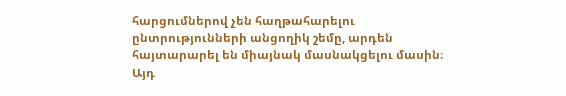հարցումներով չեն հաղթահարելու ընտրությունների անցողիկ շեմը, արդեն հայտարարել են միայնակ մասնակցելու մասին։ Այդ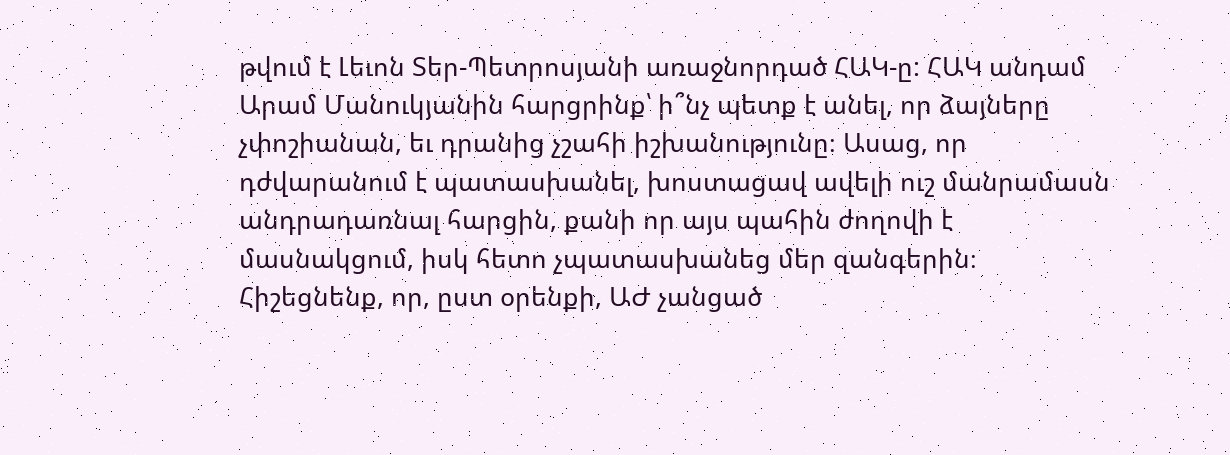թվում է Լեւոն Տեր-Պետրոսյանի առաջնորդած ՀԱԿ-ը: ՀԱԿ անդամ Արամ Մանուկյանին հարցրինք՝ ի՞նչ պետք է անել, որ ձայները չփոշիանան, եւ դրանից չշահի իշխանությունը։ Ասաց, որ դժվարանում է պատասխանել, խոստացավ ավելի ուշ մանրամասն անդրադառնալ հարցին, քանի որ այս պահին ժողովի է մասնակցում, իսկ հետո չպատասխանեց մեր զանգերին։
Հիշեցնենք, որ, ըստ օրենքի, ԱԺ չանցած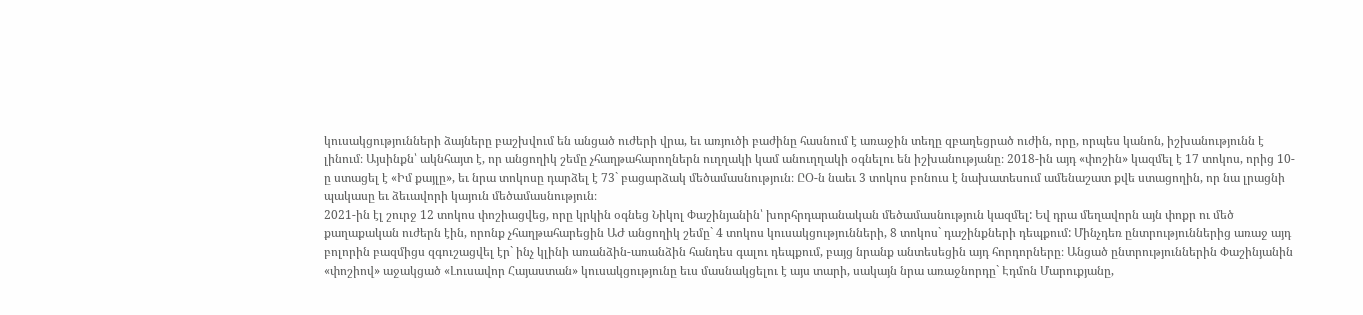կուսակցությունների ձայները բաշխվում են անցած ուժերի վրա, եւ առյուծի բաժինը հասնում է առաջին տեղը զբաղեցրած ուժին, որը, որպես կանոն, իշխանությունն է լինում։ Այսինքն՝ ակնհայտ է, որ անցողիկ շեմը չհաղթահարողներն ուղղակի կամ անուղղակի օգնելու են իշխանությանը։ 2018-ին այդ «փոշին» կազմել է 17 տոկոս, որից 10-ը ստացել է «Իմ քայլը», եւ նրա տոկոսը դարձել է 73` բացարձակ մեծամասնություն։ ԸՕ-ն նաեւ 3 տոկոս բոնուս է նախատեսում ամենաշատ քվե ստացողին, որ նա լրացնի պակասը եւ ձեւավորի կայուն մեծամասնություն։
2021-ին էլ շուրջ 12 տոկոս փոշիացվեց, որը կրկին օգնեց Նիկոլ Փաշինյանին՝ խորհրդարանական մեծամասնություն կազմել: Եվ դրա մեղավորն այն փոքր ու մեծ քաղաքական ուժերն էին, որոնք չհաղթահարեցին ԱԺ անցողիկ շեմը` 4 տոկոս կուսակցությունների, 8 տոկոս` դաշինքների դեպքում: Մինչդեռ ընտրություններից առաջ այդ բոլորին բազմիցս զգուշացվել էր` ինչ կլինի առանձին-առանձին հանդես գալու դեպքում, բայց նրանք անտեսեցին այդ հորդորները։ Անցած ընտրություններին Փաշինյանին «փոշիով» աջակցած «Լուսավոր Հայաստան» կուսակցությունը եւս մասնակցելու է այս տարի, սակայն նրա առաջնորդը` Էդմոն Մարուքյանը,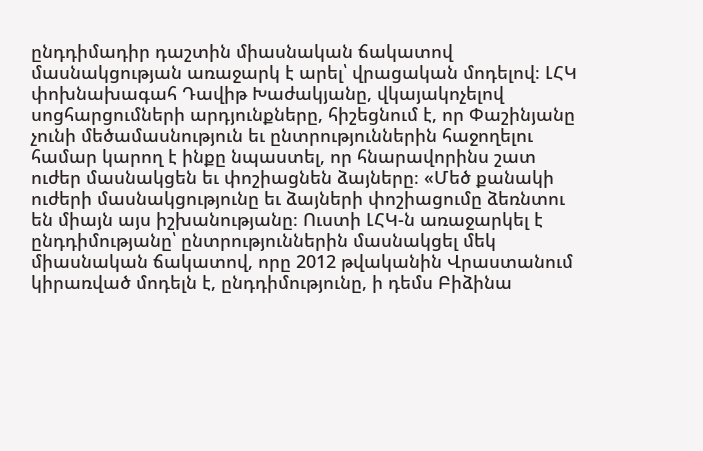ընդդիմադիր դաշտին միասնական ճակատով մասնակցության առաջարկ է արել՝ վրացական մոդելով։ ԼՀԿ փոխնախագահ Դավիթ Խաժակյանը, վկայակոչելով սոցհարցումների արդյունքները, հիշեցնում է, որ Փաշինյանը չունի մեծամասնություն եւ ընտրություններին հաջողելու համար կարող է ինքը նպաստել, որ հնարավորինս շատ ուժեր մասնակցեն եւ փոշիացնեն ձայները։ «Մեծ քանակի ուժերի մասնակցությունը եւ ձայների փոշիացումը ձեռնտու են միայն այս իշխանությանը։ Ուստի ԼՀԿ-ն առաջարկել է ընդդիմությանը՝ ընտրություններին մասնակցել մեկ միասնական ճակատով, որը 2012 թվականին Վրաստանում կիրառված մոդելն է, ընդդիմությունը, ի դեմս Բիձինա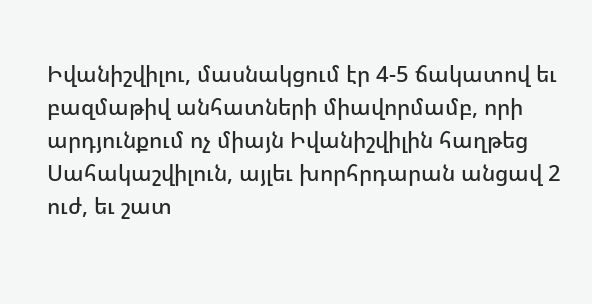Իվանիշվիլու, մասնակցում էր 4-5 ճակատով եւ բազմաթիվ անհատների միավորմամբ, որի արդյունքում ոչ միայն Իվանիշվիլին հաղթեց Սահակաշվիլուն, այլեւ խորհրդարան անցավ 2 ուժ, եւ շատ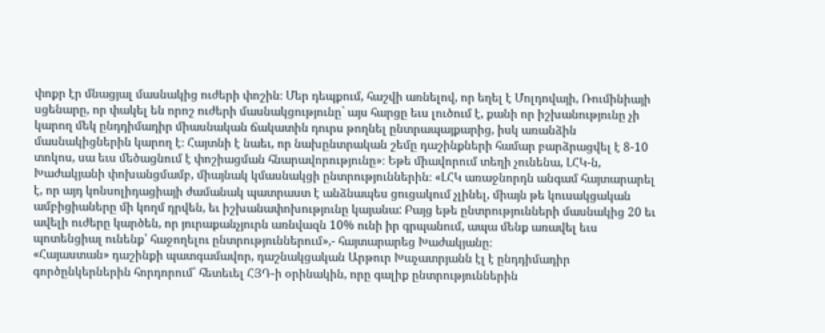փոքր էր մնացյալ մասնակից ուժերի փոշին։ Մեր դեպքում, հաշվի առնելով, որ եղել է Մոլդովայի, Ռումինիայի սցենարը, որ փակել են որոշ ուժերի մասնակցությունը` այս հարցը եւս լուծում է, քանի որ իշխանությունը չի կարող մեկ ընդդիմադիր միասնական ճակատին դուրս թողնել ընտրապայքարից, իսկ առանձին մասնակիցներին կարող է։ Հայտնի է նաեւ, որ նախընտրական շեմը դաշինքների համար բարձրացվել է 8-10 տոկոս, սա եւս մեծացնում է փոշիացման հնարավորությունը»։ Եթե միավորում տեղի չունենա, ԼՀԿ-ն, Խաժակյանի փոխանցմամբ, միայնակ կմասնակցի ընտրություններին։ «ԼՀԿ առաջնորդն անգամ հայտարարել է, որ այդ կոնսոլիդացիայի ժամանակ պատրաստ է անձնապես ցուցակում չլինել, միայն թե կուսակցական ամբիցիաները մի կողմ դրվեն, եւ իշխանափոխությունը կայանա: Բայց եթե ընտրությունների մասնակից 20 եւ ավելի ուժերը կարծեն, որ յուրաքանչյուրն առնվազն 10% ունի իր գրպանում, ապա մենք առավել եւս պոտենցիալ ունենք՝ հաջողելու ընտրություններում»,- հայտարարեց Խաժակյանը։
«Հայաստան» դաշինքի պատգամավոր, դաշնակցական Արթուր Խաչատրյանն էլ է ընդդիմադիր գործընկերներին հորդորում՝ հետեւել ՀՅԴ-ի օրինակին, որը գալիք ընտրություններին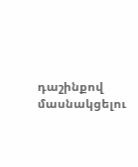դաշինքով մասնակցելու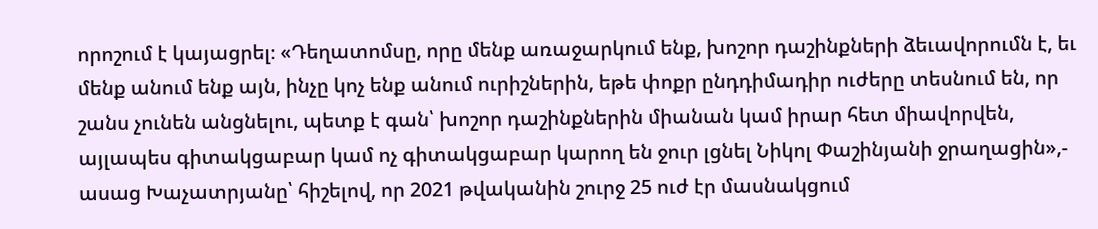որոշում է կայացրել։ «Դեղատոմսը, որը մենք առաջարկում ենք, խոշոր դաշինքների ձեւավորումն է, եւ մենք անում ենք այն, ինչը կոչ ենք անում ուրիշներին, եթե փոքր ընդդիմադիր ուժերը տեսնում են, որ շանս չունեն անցնելու, պետք է գան՝ խոշոր դաշինքներին միանան կամ իրար հետ միավորվեն, այլապես գիտակցաբար կամ ոչ գիտակցաբար կարող են ջուր լցնել Նիկոլ Փաշինյանի ջրաղացին»,- ասաց Խաչատրյանը՝ հիշելով, որ 2021 թվականին շուրջ 25 ուժ էր մասնակցում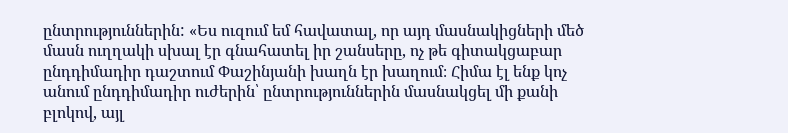ընտրություններին: «Ես ուզում եմ հավատալ, որ այդ մասնակիցների մեծ մասն ուղղակի սխալ էր գնահատել իր շանսերը, ոչ թե գիտակցաբար ընդդիմադիր դաշտում Փաշինյանի խաղն էր խաղում։ Հիմա էլ ենք կոչ անում ընդդիմադիր ուժերին՝ ընտրություններին մասնակցել մի քանի բլոկով, այլ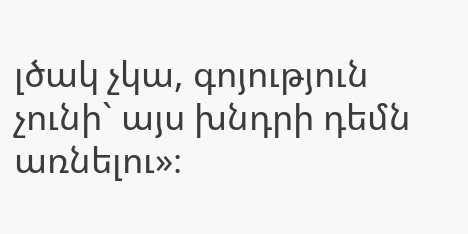լծակ չկա, գոյություն չունի` այս խնդրի դեմն առնելու»։